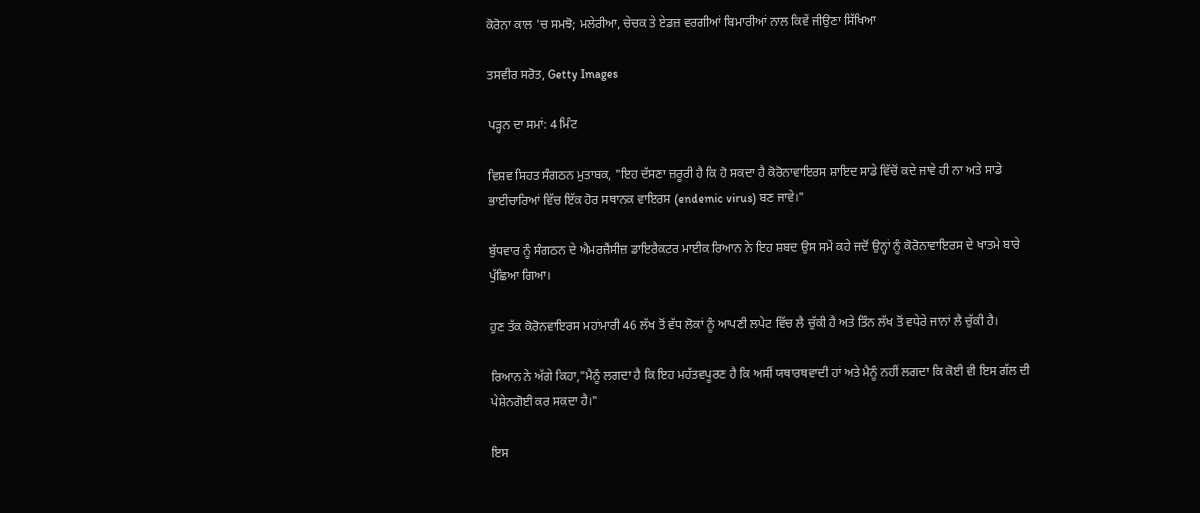ਕੋਰੋਨਾ ਕਾਲ 'ਚ ਸਮਝੋ; ਮਲੇਰੀਆ, ਚੇਚਕ ਤੇ ਏਡਜ਼ ਵਰਗੀਆਂ ਬਿਮਾਰੀਆਂ ਨਾਲ ਕਿਵੇਂ ਜੀਉਣਾ ਸਿੱਖਿਆ

ਤਸਵੀਰ ਸਰੋਤ, Getty Images

ਪੜ੍ਹਨ ਦਾ ਸਮਾਂ: 4 ਮਿੰਟ

ਵਿਸ਼ਵ ਸਿਹਤ ਸੰਗਠਨ ਮੁਤਾਬਕ, "ਇਹ ਦੱਸਣਾ ਜ਼ਰੂਰੀ ਹੈ ਕਿ ਹੋ ਸਕਦਾ ਹੈ ਕੋਰੋਨਾਵਾਇਰਸ ਸ਼ਾਇਦ ਸਾਡੇ ਵਿੱਚੋਂ ਕਦੇ ਜਾਵੇ ਹੀ ਨਾ ਅਤੇ ਸਾਡੇ ਭਾਈਚਾਰਿਆਂ ਵਿੱਚ ਇੱਕ ਹੋਰ ਸਥਾਨਕ ਵਾਇਰਸ (endemic virus) ਬਣ ਜਾਵੇ।"

ਬੁੱਧਵਾਰ ਨੂੰ ਸੰਗਠਨ ਦੇ ਐਮਰਜੈਂਸੀਜ਼ ਡਾਇਰੈਕਟਰ ਮਾਈਕ ਰਿਆਨ ਨੇ ਇਹ ਸ਼ਬਦ ਉਸ ਸਮੇਂ ਕਹੇ ਜਦੋਂ ਉਨ੍ਹਾਂ ਨੂੰ ਕੋਰੋਨਾਵਾਇਰਸ ਦੇ ਖਾਤਮੇ ਬਾਰੇ ਪੁੱਛਿਆ ਗਿਆ।

ਹੁਣ ਤੱਕ ਕੋਰੋਨਵਾਇਰਸ ਮਹਾਂਮਾਰੀ 46 ਲੱਖ ਤੋਂ ਵੱਧ ਲੋਕਾਂ ਨੂੰ ਆਪਣੀ ਲਪੇਟ ਵਿੱਚ ਲੈ ਚੁੱਕੀ ਹੈ ਅਤੇ ਤਿੰਨ ਲੱਖ ਤੋਂ ਵਧੇਰੇ ਜਾਨਾਂ ਲੈ ਚੁੱਕੀ ਹੈ।

ਰਿਆਨ ਨੇ ਅੱਗੇ ਕਿਹਾ,"ਮੈਨੂੰ ਲਗਦਾ ਹੈ ਕਿ ਇਹ ਮਹੱਤਵਪੂਰਣ ਹੈ ਕਿ ਅਸੀਂ ਯਥਾਰਥਵਾਦੀ ਹਾਂ ਅਤੇ ਮੈਨੂੰ ਨਹੀਂ ਲਗਦਾ ਕਿ ਕੋਈ ਵੀ ਇਸ ਗੱਲ ਦੀ ਪੇਸ਼ੇਨਗੋਈ ਕਰ ਸਕਦਾ ਹੈ।"

ਇਸ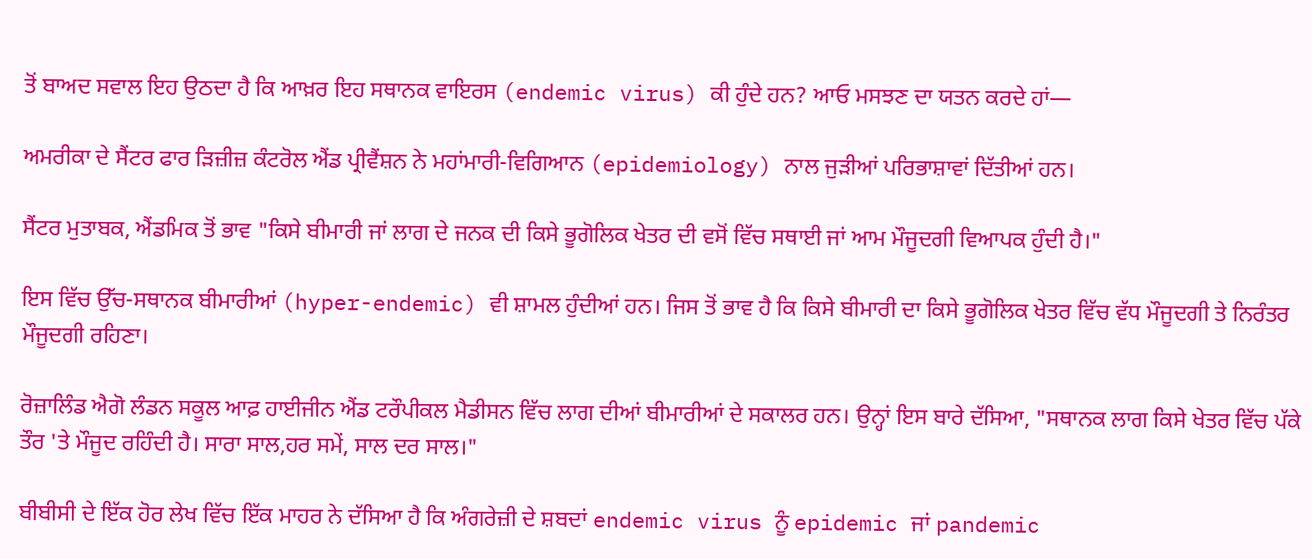ਤੋਂ ਬਾਅਦ ਸਵਾਲ ਇਹ ਉਠਦਾ ਹੈ ਕਿ ਆਖ਼ਰ ਇਹ ਸਥਾਨਕ ਵਾਇਰਸ (endemic virus) ਕੀ ਹੁੰਦੇ ਹਨ? ਆਓ ਮਸਝਣ ਦਾ ਯਤਨ ਕਰਦੇ ਹਾਂ—

ਅਮਰੀਕਾ ਦੇ ਸੈਂਟਰ ਫਾਰ ਡ਼ਿਜ਼ੀਜ਼ ਕੰਟਰੋਲ ਐਂਡ ਪ੍ਰੀਵੈਂਸ਼ਨ ਨੇ ਮਹਾਂਮਾਰੀ-ਵਿਗਿਆਨ (epidemiology) ਨਾਲ ਜੁੜੀਆਂ ਪਰਿਭਾਸ਼ਾਵਾਂ ਦਿੱਤੀਆਂ ਹਨ।

ਸੈਂਟਰ ਮੁਤਾਬਕ, ਐਂਡਮਿਕ ਤੋਂ ਭਾਵ "ਕਿਸੇ ਬੀਮਾਰੀ ਜਾਂ ਲਾਗ ਦੇ ਜਨਕ ਦੀ ਕਿਸੇ ਭੂਗੋਲਿਕ ਖੇਤਰ ਦੀ ਵਸੋਂ ਵਿੱਚ ਸਥਾਈ ਜਾਂ ਆਮ ਮੌਜੂਦਗੀ ਵਿਆਪਕ ਹੁੰਦੀ ਹੈ।"

ਇਸ ਵਿੱਚ ਉੱਚ-ਸਥਾਨਕ ਬੀਮਾਰੀਆਂ (hyper-endemic) ਵੀ ਸ਼ਾਮਲ ਹੁੰਦੀਆਂ ਹਨ। ਜਿਸ ਤੋਂ ਭਾਵ ਹੈ ਕਿ ਕਿਸੇ ਬੀਮਾਰੀ ਦਾ ਕਿਸੇ ਭੂਗੋਲਿਕ ਖੇਤਰ ਵਿੱਚ ਵੱਧ ਮੌਜੂਦਗੀ ਤੇ ਨਿਰੰਤਰ ਮੌਜੂਦਗੀ ਰਹਿਣਾ।

ਰੋਜ਼ਾਲਿੰਡ ਐਗੋ ਲੰਡਨ ਸਕੂਲ ਆਫ਼ ਹਾਈਜੀਨ ਐਂਡ ਟਰੌਪੀਕਲ ਮੈਡੀਸਨ ਵਿੱਚ ਲਾਗ ਦੀਆਂ ਬੀਮਾਰੀਆਂ ਦੇ ਸਕਾਲਰ ਹਨ। ਉਨ੍ਹਾਂ ਇਸ ਬਾਰੇ ਦੱਸਿਆ, "ਸਥਾਨਕ ਲਾਗ ਕਿਸੇ ਖੇਤਰ ਵਿੱਚ ਪੱਕੇ ਤੌਰ 'ਤੇ ਮੌਜੂਦ ਰਹਿੰਦੀ ਹੈ। ਸਾਰਾ ਸਾਲ,ਹਰ ਸਮੇਂ, ਸਾਲ ਦਰ ਸਾਲ।"

ਬੀਬੀਸੀ ਦੇ ਇੱਕ ਹੋਰ ਲੇਖ ਵਿੱਚ ਇੱਕ ਮਾਹਰ ਨੇ ਦੱਸਿਆ ਹੈ ਕਿ ਅੰਗਰੇਜ਼ੀ ਦੇ ਸ਼ਬਦਾਂ endemic virus ਨੂੰ epidemic ਜਾਂ pandemic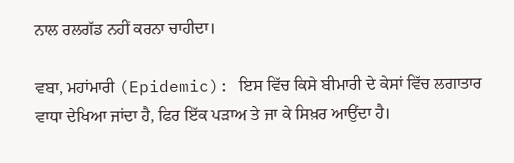ਨਾਲ ਰਲਗੱਡ ਨਹੀਂ ਕਰਨਾ ਚਾਹੀਦਾ।

ਵਬਾ, ਮਹਾਂਮਾਰੀ (Epidemic): ਇਸ ਵਿੱਚ ਕਿਸੇ ਬੀਮਾਰੀ ਦੇ ਕੇਸਾਂ ਵਿੱਚ ਲਗਾਤਾਰ ਵਾਧਾ ਦੇਖਿਆ ਜਾਂਦਾ ਹੈ, ਫਿਰ ਇੱਕ ਪੜਾਅ ਤੇ ਜਾ ਕੇ ਸਿਖ਼ਰ ਆਉਂਦਾ ਹੈ।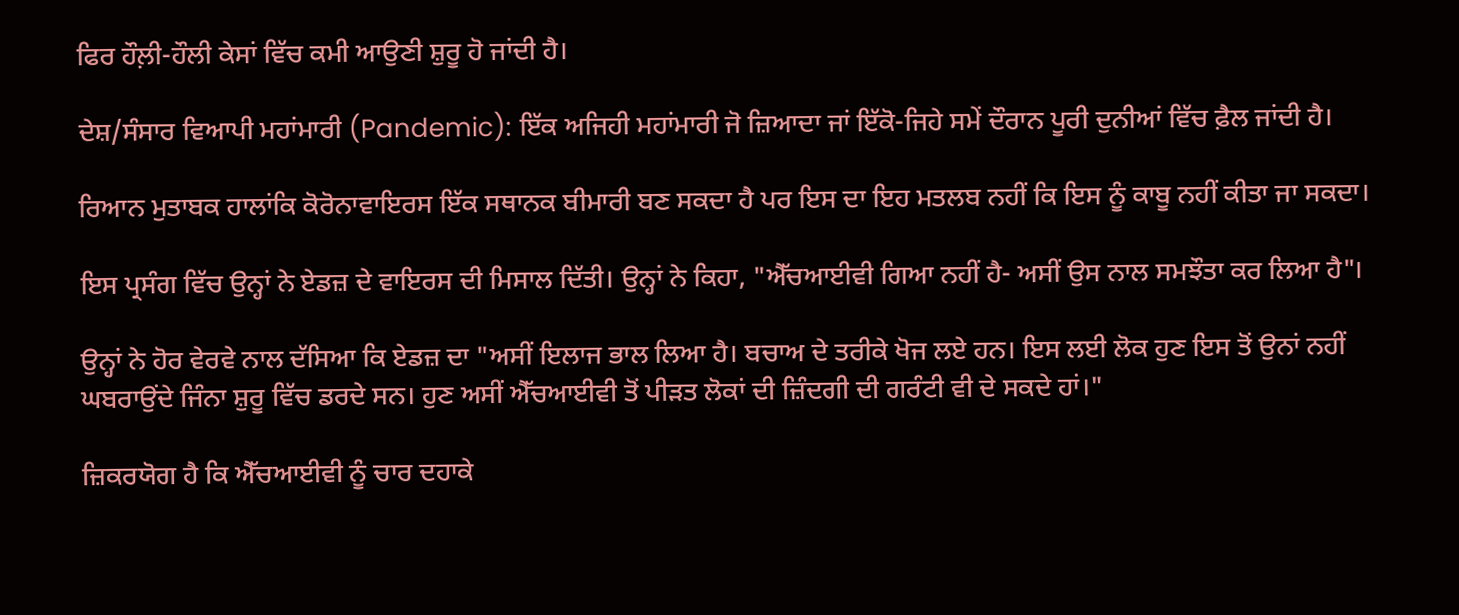ਫਿਰ ਹੌਲ਼ੀ-ਹੌਲੀ ਕੇਸਾਂ ਵਿੱਚ ਕਮੀ ਆਉਣੀ ਸ਼ੁਰੂ ਹੋ ਜਾਂਦੀ ਹੈ।

ਦੇਸ਼/ਸੰਸਾਰ ਵਿਆਪੀ ਮਹਾਂਮਾਰੀ (Pandemic): ਇੱਕ ਅਜਿਹੀ ਮਹਾਂਮਾਰੀ ਜੋ ਜ਼ਿਆਦਾ ਜਾਂ ਇੱਕੋ-ਜਿਹੇ ਸਮੇਂ ਦੌਰਾਨ ਪੂਰੀ ਦੁਨੀਆਂ ਵਿੱਚ ਫ਼ੈਲ ਜਾਂਦੀ ਹੈ।

ਰਿਆਨ ਮੁਤਾਬਕ ਹਾਲਾਂਕਿ ਕੋਰੋਨਾਵਾਇਰਸ ਇੱਕ ਸਥਾਨਕ ਬੀਮਾਰੀ ਬਣ ਸਕਦਾ ਹੈ ਪਰ ਇਸ ਦਾ ਇਹ ਮਤਲਬ ਨਹੀਂ ਕਿ ਇਸ ਨੂੰ ਕਾਬੂ ਨਹੀਂ ਕੀਤਾ ਜਾ ਸਕਦਾ।

ਇਸ ਪ੍ਰਸੰਗ ਵਿੱਚ ਉਨ੍ਹਾਂ ਨੇ ਏਡਜ਼ ਦੇ ਵਾਇਰਸ ਦੀ ਮਿਸਾਲ ਦਿੱਤੀ। ਉਨ੍ਹਾਂ ਨੇ ਕਿਹਾ, "ਐੱਚਆਈਵੀ ਗਿਆ ਨਹੀਂ ਹੈ- ਅਸੀਂ ਉਸ ਨਾਲ ਸਮਝੌਤਾ ਕਰ ਲਿਆ ਹੈ"।

ਉਨ੍ਹਾਂ ਨੇ ਹੋਰ ਵੇਰਵੇ ਨਾਲ ਦੱਸਿਆ ਕਿ ਏਡਜ਼ ਦਾ "ਅਸੀਂ ਇਲਾਜ ਭਾਲ ਲਿਆ ਹੈ। ਬਚਾਅ ਦੇ ਤਰੀਕੇ ਖੋਜ ਲਏ ਹਨ। ਇਸ ਲਈ ਲੋਕ ਹੁਣ ਇਸ ਤੋਂ ਉਨਾਂ ਨਹੀਂ ਘਬਰਾਉਂਦੇ ਜਿੰਨਾ ਸ਼ੁਰੂ ਵਿੱਚ ਡਰਦੇ ਸਨ। ਹੁਣ ਅਸੀਂ ਐੱਚਆਈਵੀ ਤੋਂ ਪੀੜਤ ਲੋਕਾਂ ਦੀ ਜ਼ਿੰਦਗੀ ਦੀ ਗਰੰਟੀ ਵੀ ਦੇ ਸਕਦੇ ਹਾਂ।"

ਜ਼ਿਕਰਯੋਗ ਹੈ ਕਿ ਐੱਚਆਈਵੀ ਨੂੰ ਚਾਰ ਦਹਾਕੇ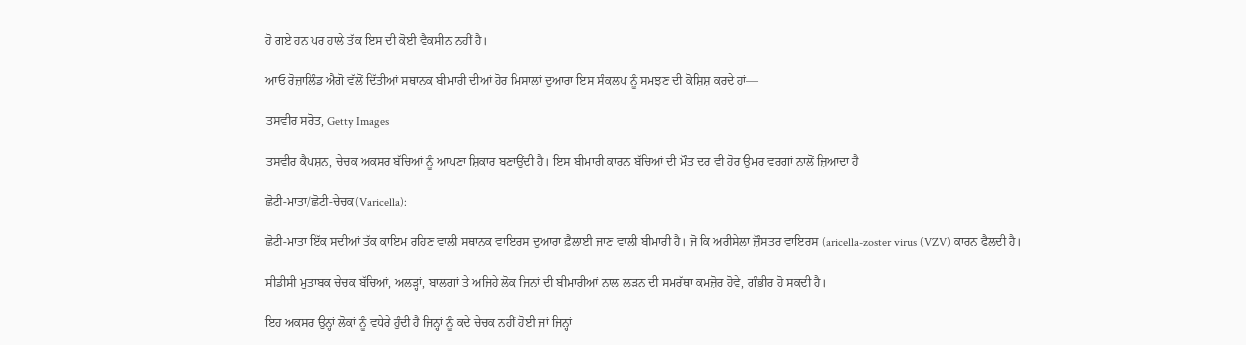ਹੋ ਗਏ ਹਨ ਪਰ ਹਾਲੇ ਤੱਕ ਇਸ ਦੀ ਕੋਈ ਵੈਕਸੀਨ ਨਹੀਂ ਹੈ।

ਆਓ ਰੋਜ਼ਾਲਿੰਡ ਐਗੋ ਵੱਲੋਂ ਦਿੱਤੀਆਂ ਸਥਾਨਕ ਬੀਮਾਰੀ ਦੀਆਂ ਹੋਰ ਮਿਸਾਲਾਂ ਦੁਆਰਾ ਇਸ ਸੰਕਲਪ ਨੂੰ ਸਮਝਣ ਦੀ ਕੋਸ਼ਿਸ਼ ਕਰਦੇ ਹਾਂ—

ਤਸਵੀਰ ਸਰੋਤ, Getty Images

ਤਸਵੀਰ ਕੈਪਸ਼ਨ, ਚੇਚਕ ਅਕਸਰ ਬੱਚਿਆਂ ਨੂੰ ਆਪਣਾ ਸ਼ਿਕਾਰ ਬਣਾਉਂਦੀ ਹੈ। ਇਸ ਬੀਮਾਰੀ ਕਾਰਨ ਬੱਚਿਆਂ ਦੀ ਮੌਤ ਦਰ ਵੀ ਹੋਰ ਉਮਰ ਵਰਗਾਂ ਨਾਲੋਂ ਜ਼ਿਆਦਾ ਹੈ

ਛੋਟੀ-ਮਾਤਾ/ਛੋਟੀ-ਚੇਚਕ(Varicella):

ਛੋਟੀ-ਮਾਤਾ ਇੱਕ ਸਦੀਆਂ ਤੱਕ ਕਾਇਮ ਰਹਿਣ ਵਾਲੀ ਸਥਾਨਕ ਵਾਇਰਸ ਦੁਆਰਾ ਫ਼ੈਲਾਈ ਜਾਣ ਵਾਲੀ ਬੀਮਾਰੀ ਹੈ। ਜੋ ਕਿ ਅਰੀਸੇਲਾ ਜ਼ੌਸਤਰ ਵਾਇਰਸ (aricella-zoster virus (VZV) ਕਾਰਨ ਫੈਲਦੀ ਹੈ।

ਸੀਡੀਸੀ ਮੁਤਾਬਕ ਚੇਚਕ ਬੱਚਿਆਂ, ਅਲੜ੍ਹਾਂ, ਬਾਲਗਾਂ ਤੇ ਅਜਿਹੇ ਲੋਕ ਜਿਨਾਂ ਦੀ ਬੀਮਾਰੀਆਂ ਨਾਲ ਲੜਨ ਦੀ ਸਮਰੱਥਾ ਕਮਜ਼ੋਰ ਹੋਵੇ, ਗੰਭੀਰ ਹੋ ਸਕਦੀ ਹੈ।

ਇਹ ਅਕਸਰ ਉਨ੍ਹਾਂ ਲੋਕਾਂ ਨੂੰ ਵਧੇਰੇ ਹੁੰਦੀ ਹੈ ਜਿਨ੍ਹਾਂ ਨੂੰ ਕਦੇ ਚੇਚਕ ਨਹੀਂ ਹੋਈ ਜਾਂ ਜਿਨ੍ਹਾਂ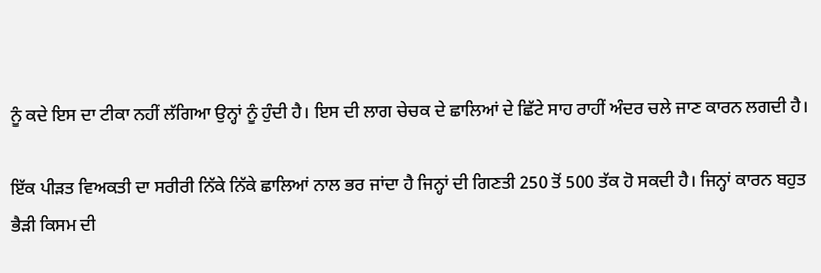ਨੂੰ ਕਦੇ ਇਸ ਦਾ ਟੀਕਾ ਨਹੀਂ ਲੱਗਿਆ ਉਨ੍ਹਾਂ ਨੂੰ ਹੁੰਦੀ ਹੈ। ਇਸ ਦੀ ਲਾਗ ਚੇਚਕ ਦੇ ਛਾਲਿਆਂ ਦੇ ਛਿੱਟੇ ਸਾਹ ਰਾਹੀਂ ਅੰਦਰ ਚਲੇ ਜਾਣ ਕਾਰਨ ਲਗਦੀ ਹੈ।

ਇੱਕ ਪੀੜਤ ਵਿਅਕਤੀ ਦਾ ਸਰੀਰੀ ਨਿੱਕੇ ਨਿੱਕੇ ਛਾਲਿਆਂ ਨਾਲ ਭਰ ਜਾਂਦਾ ਹੈ ਜਿਨ੍ਹਾਂ ਦੀ ਗਿਣਤੀ 250 ਤੋਂ 500 ਤੱਕ ਹੋ ਸਕਦੀ ਹੈ। ਜਿਨ੍ਹਾਂ ਕਾਰਨ ਬਹੁਤ ਭੈੜੀ ਕਿਸਮ ਦੀ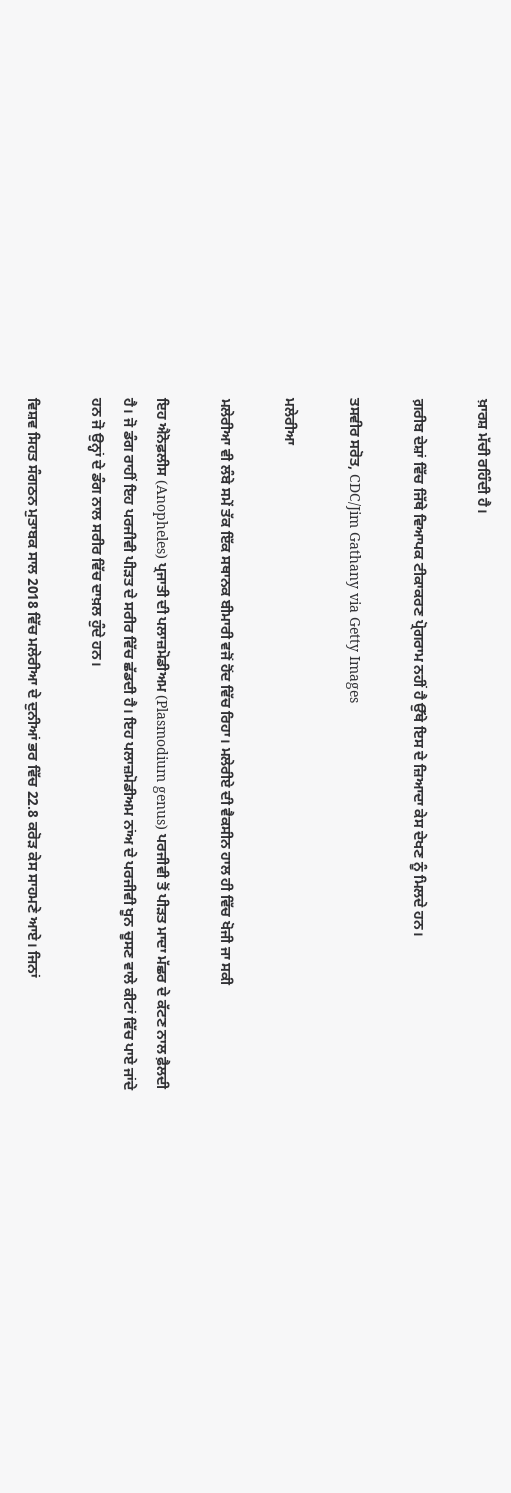ਖ਼ਾਰਸ਼ ਮੱਚੀ ਰਹਿੰਦੀ ਹੈ।

ਗ਼ਰੀਬ ਦੇਸ਼ਾਂ ਵਿੱਚ ਜਿੱਥੇ ਵਿਆਪਕ ਟੀਕਾਕਰਣ ਪ੍ਰੋਗਰਾਮ ਨਹੀਂ ਹੈ ਉੱਥੇ ਇਸ ਦੇ ਜ਼ਿਆਦਾ ਕੇਸ ਦੇਖਣ ਨੂੰ ਮਿਲਦੇ ਹਨ।

ਤਸਵੀਰ ਸਰੋਤ, CDC/Jim Gathany via Getty Images

ਮਲੇਰੀਆ

ਮਲੇਰੀਆ ਵੀ ਲੰਬੇ ਸਮੇਂ ਤੱਕ ਇੱਕ ਸਥਾਨਕ ਬੀਮਾਰੀ ਵਜੋਂ ਹੋਂਦ ਵਿੱਚ ਰਿਹਾ। ਮਲੇਰੀਏ ਦੀ ਵੈਕਸੀਨ ਹਾਲ ਹੀ ਵਿੱਚ ਖੋਜੀ ਜਾ ਸਕੀ

ਇਹ ਐਨੋਫ਼ਲੀਸ (Anopheles) ਪ੍ਰਜਾਤੀ ਦੀ ਪਲਾਜ਼ਮੋਡੀਅਮ (Plasmodium genus) ਪਰਜੀਵੀ ਤੋਂ ਪੀੜਤ ਮਾਦਾ ਮੱਛਰ ਦੇ ਕੱਟਣ ਨਾਲ ਫ਼ੈਲਦੀ ਹੈ। ਜੋ ਡੰਗ ਰਾਹੀਂ ਇਹ ਪਰਜੀਵੀ ਪੀੜਤ ਦੇ ਸਰੀਰ ਵਿੱਚ ਛੱਡਦੀ ਹੈ। ਇਹ ਪਲਾਜ਼ਮੋਡੀਅਮ ਨਾਂਅ ਦੇ ਪਰਜੀਵੀ ਖੂਨ ਚੂਸਣ ਵਾਲੇ ਕੀਟਾਂ ਵਿੱਚ ਪਾਏ ਜਾਂਦੇ ਹਨ ਜੋ ਉਨ੍ਹਾਂ ਦੇ ਡੰਗ ਨਾਲ ਸਰੀਰ ਵਿੱਚ ਦਾਖ਼ਲ ਹੁੰਦੇ ਹਨ।

ਵਿਸ਼ਵ ਸਿਹਤ ਸੰਗਠਨ ਮੁਤਾਬਕ ਸਾਲ 2018 ਵਿੱਚ ਮਲੇਰੀਆ ਦੇ ਦੁਨੀਆਂ ਭਰ ਵਿੱਚ 22.8 ਕਰੋੜ ਕੇਸ ਸਾਹਮਣੇ ਆਏ। ਜਿਨਾਂ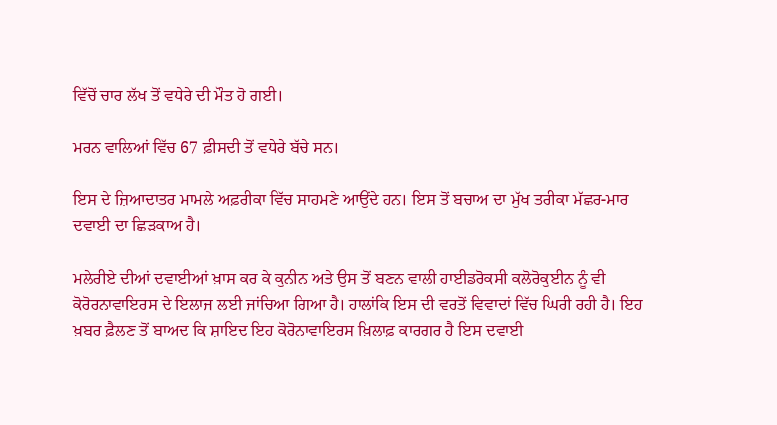ਵਿੱਚੋਂ ਚਾਰ ਲੱਖ ਤੋਂ ਵਧੇਰੇ ਦੀ ਮੌਤ ਹੋ ਗਈ।

ਮਰਨ ਵਾਲਿਆਂ ਵਿੱਚ 67 ਫ਼ੀਸਦੀ ਤੋਂ ਵਧੇਰੇ ਬੱਚੇ ਸਨ।

ਇਸ ਦੇ ਜ਼ਿਆਦਾਤਰ ਮਾਮਲੇ ਅਫ਼ਰੀਕਾ ਵਿੱਚ ਸਾਹਮਣੇ ਆਉਂਦੇ ਹਨ। ਇਸ ਤੋਂ ਬਚਾਅ ਦਾ ਮੁੱਖ ਤਰੀਕਾ ਮੱਛਰ-ਮਾਰ ਦਵਾਈ ਦਾ ਛਿੜਕਾਅ ਹੈ।

ਮਲੇਰੀਏ ਦੀਆਂ ਦਵਾਈਆਂ ਖ਼ਾਸ ਕਰ ਕੇ ਕੁਨੀਨ ਅਤੇ ਉਸ ਤੋਂ ਬਣਨ ਵਾਲੀ ਹਾਈਡਰੋਕਸੀ ਕਲੋਰੋਕੁਈਨ ਨੂੰ ਵੀ ਕੋਰੋਰਨਾਵਾਇਰਸ ਦੇ ਇਲਾਜ ਲਈ ਜਾਂਚਿਆ ਗਿਆ ਹੈ। ਹਾਲਾਂਕਿ ਇਸ ਦੀ ਵਰਤੋਂ ਵਿਵਾਦਾਂ ਵਿੱਚ ਘਿਰੀ ਰਹੀ ਹੈ। ਇਹ ਖ਼ਬਰ ਫ਼ੈਲਣ ਤੋਂ ਬਾਅਦ ਕਿ ਸ਼ਾਇਦ ਇਹ ਕੋਰੋਨਾਵਾਇਰਸ ਖ਼ਿਲਾਫ਼ ਕਾਰਗਰ ਹੈ ਇਸ ਦਵਾਈ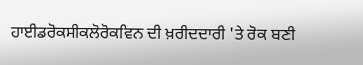ਹਾਈਡਰੋਕਸੀਕਲੋਰੋਕਵਿਨ ਦੀ ਖ਼ਰੀਦਦਾਰੀ 'ਤੇ ਰੋਕ ਬਣੀ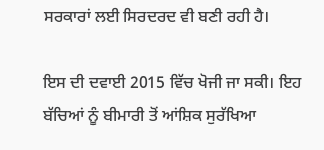ਸਰਕਾਰਾਂ ਲਈ ਸਿਰਦਰਦ ਵੀ ਬਣੀ ਰਹੀ ਹੈ।

ਇਸ ਦੀ ਦਵਾਈ 2015 ਵਿੱਚ ਖੋਜੀ ਜਾ ਸਕੀ। ਇਹ ਬੱਚਿਆਂ ਨੂੰ ਬੀਮਾਰੀ ਤੋਂ ਆਂਸ਼ਿਕ ਸੁਰੱਖਿਆ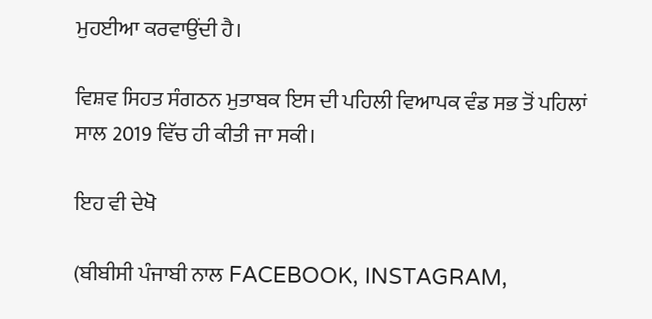ਮੁਹਈਆ ਕਰਵਾਉਂਦੀ ਹੈ।

ਵਿਸ਼ਵ ਸਿਹਤ ਸੰਗਠਨ ਮੁਤਾਬਕ ਇਸ ਦੀ ਪਹਿਲੀ ਵਿਆਪਕ ਵੰਡ ਸਭ ਤੋਂ ਪਹਿਲਾਂ ਸਾਲ 2019 ਵਿੱਚ ਹੀ ਕੀਤੀ ਜਾ ਸਕੀ।

ਇਹ ਵੀ ਦੇਖੋ

(ਬੀਬੀਸੀ ਪੰਜਾਬੀ ਨਾਲ FACEBOOK, INSTAGRAM,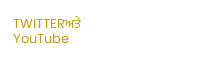TWITTERਅਤੇ YouTube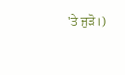'ਤੇ ਜੁੜੋ।)